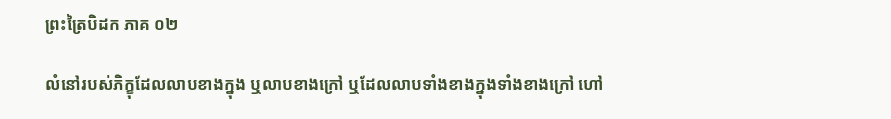ព្រះត្រៃបិដក ភាគ ០២

លំនៅរបស់ភិក្ខុដែលលាបខាងក្នុង ឬលាបខាងក្រៅ ឬដែលលាបទាំងខាងក្នុងទាំងខាងក្រៅ ហៅ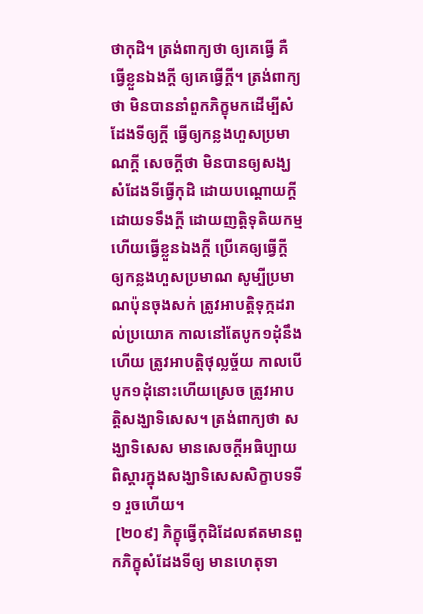ថាកុដិ។ ត្រង់ពាក្យថា ឲ្យគេធ្វើ គឺធ្វើខ្លួនឯងក្តី ឲ្យគេធ្វើក្តី។ ត្រង់ពាក្យថា មិនបាននាំពួកភិក្ខុមកដើម្បីសំដែងទីឲ្យក្តី ធ្វើឲ្យកន្លងហួសប្រមាណក្តី សេចក្តីថា មិនបានឲ្យសង្ឃសំដែងទីធ្វើកុដិ ដោយបណ្តោយក្តី ដោយទទឹងក្តី ដោយញត្តិទុតិយកម្ម ហើយធ្វើខ្លួនឯងក្តី ប្រើគេឲ្យធ្វើក្តី ឲ្យកន្លងហួសប្រមាណ សូម្បីប្រមាណប៉ុនចុងសក់ ត្រូវអាបត្តិទុក្កដរាល់ប្រយោគ កាលនៅតែបូក១ដុំនឹងហើយ ត្រូវអាបត្តិថុល្លច្ច័យ កាលបើបូក១ដុំនោះហើយស្រេច ត្រូវអាបត្តិសង្ឃាទិសេស។ ត្រង់ពាក្យថា សង្ឃាទិសេស មានសេចក្តីអធិប្បាយពិស្តារក្នុងសង្ឃាទិសេសសិក្ខាបទទី១ រួចហើយ។
 [២០៩] ភិក្ខុធ្វើកុដិដែលឥតមានពួកភិក្ខុសំដែងទីឲ្យ មានហេតុទា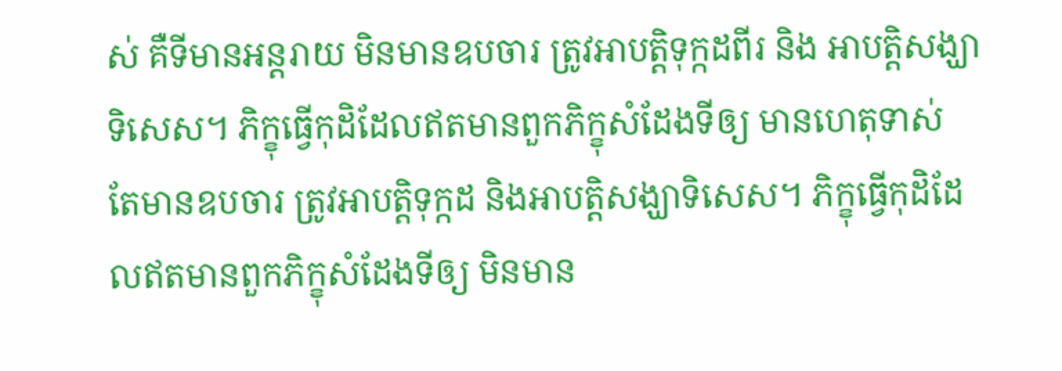ស់ គឺទីមានអន្តរាយ មិនមានឧបចារ ត្រូវអាបត្តិទុក្កដពីរ និង អាបត្តិសង្ឃាទិសេស។ ភិក្ខុធ្វើកុដិដែលឥតមានពួកភិក្ខុសំដែងទីឲ្យ មានហេតុទាស់ តែមានឧបចារ ត្រូវអាបត្តិទុក្កដ និងអាបត្តិសង្ឃាទិសេស។ ភិក្ខុធ្វើកុដិដែលឥតមានពួកភិក្ខុសំដែងទីឲ្យ មិនមាន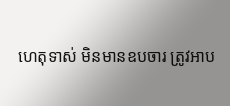ហេតុទាស់ មិនមានឧបចារ ត្រូវអាប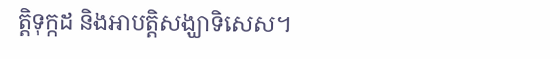ត្តិទុក្កដ និងអាបត្តិសង្ឃាទិសេស។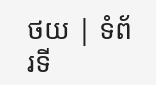ថយ | ទំព័រទី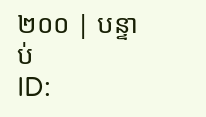២០០ | បន្ទាប់
ID: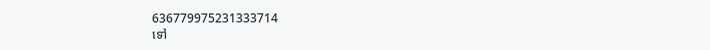636779975231333714
ទៅ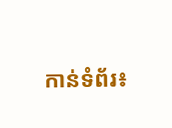កាន់ទំព័រ៖